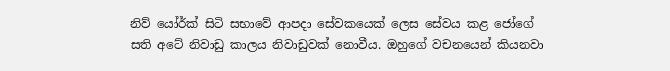නිව් යෝර්ක් සිටි සභාවේ ආපදා සේවකයෙක් ලෙස සේවය කළ ජෝගේ සති අටේ නිවාඩු කාලය නිවාඩුවක් නොවීය. ඔහුගේ වචනයෙන් කියනවා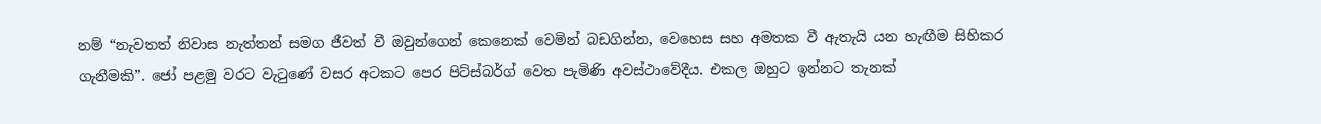නම් “නැවතත් නිවාස නැත්තන් සමග ජීවත් වී ඔවුන්ගෙන් කෙනෙක් වෙමින් බඩගින්න, වෙහෙස සහ අමතක වී ඇතැයි යන හැඟීම සිහිකර ගැනීමකි”. ජෝ පළමු වරට වැටුණේ වසර අටකට පෙර පිට්ස්බර්ග් වෙත පැමිණි අවස්ථාවේදීය. එකල ඔහුට ඉන්නට තැනක්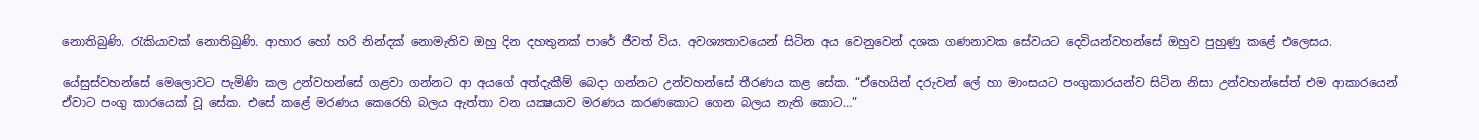නොතිබුණි. රැකියාවක් නොතිබුණි. ආහාර හෝ හරි නින්දක් නොමැතිව ඔහු දින දහතුනක් පාරේ ජීවත් විය. අවශ්‍යතාවයෙන් සිටින අය වෙනුවෙන් දශක ගණනාවක සේවයට දෙවියන්වහන්සේ ඔහුව පුහුණු කළේ එලෙසය.

යේසුස්වහන්සේ මෙලොවට පැමිණි කල උන්වහන්සේ ගළවා ගන්නට ආ අයගේ අත්දැකීම් බෙදා ගන්නට උන්වහන්සේ තීරණය කළ සේක. “ඒහෙයින් දරුවන් ලේ හා මාංසයට පංගුකාරයන්ව සිටින නිසා උන්වහන්සේත් එම ආකාරයෙන් ඒවාට පංගු කාරයෙක් වූ සේක. එසේ කළේ මරණය කෙරෙහි බලය ඇත්තා වන යක්‍ෂයාව මරණය කරණකොට ගෙන බලය නැති කොට…”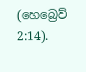(හෙබ්‍රෙව් 2:14).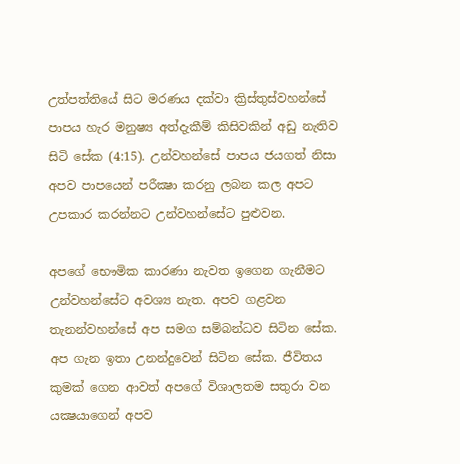උත්පත්තියේ සිට මරණය දක්වා ක්‍රිස්තුස්වහන්සේ පාපය හැර මනුෂ්‍ය අත්දැකීම් කිසිවකින් අඩු නැතිව සිටි සේක (4:15). උන්වහන්සේ පාපය ජයගත් නිසා අපව පාපයෙන් පරීක්‍ෂා කරනු ලබන කල අපට උපකාර කරන්නට උන්වහන්සේට පුළුවන.

අපගේ භෞමික කාරණා නැවත ඉගෙන ගැනීමට උන්වහන්සේට අවශ්‍ය නැත. අපව ගළවන තැනන්වහන්සේ අප සමග සම්බන්ධව සිටින සේක. අප ගැන ඉතා උනන්දුවෙන් සිටින සේක. ජීවිතය කුමක් ගෙන ආවත් අපගේ විශාලතම සතුරා වන යක්‍ෂයාගෙන් අපව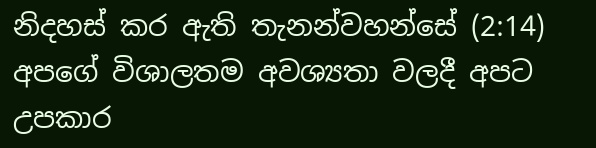නිදහස් කර ඇති තැනන්වහන්සේ (2:14) අපගේ විශාලතම අවශ්‍යතා වලදී අපට උපකාර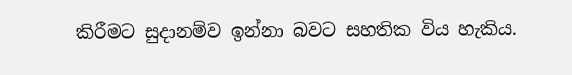කිරීමට සුදානම්ව ඉන්නා බවට සහතික විය හැකිය.